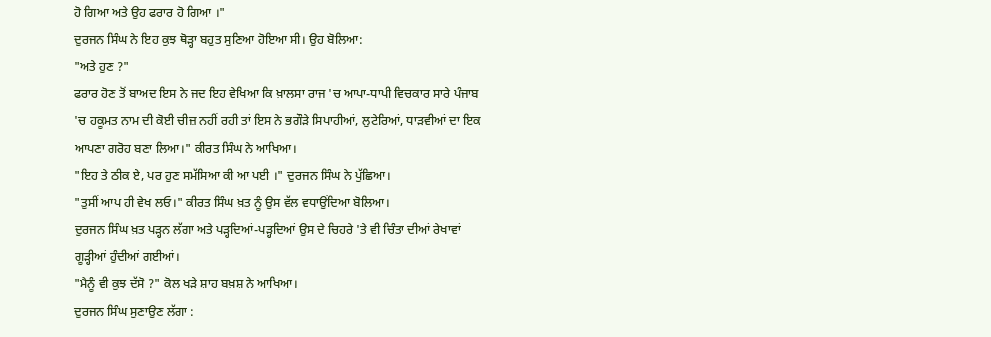ਹੋ ਗਿਆ ਅਤੇ ਉਹ ਫਰਾਰ ਹੋ ਗਿਆ ।"
ਦੁਰਜਨ ਸਿੰਘ ਨੇ ਇਹ ਕੁਝ ਥੋੜ੍ਹਾ ਬਹੁਤ ਸੁਣਿਆ ਹੋਇਆ ਸੀ। ਉਹ ਬੋਲਿਆ:
"ਅਤੇ ਹੁਣ ?"
ਫਰਾਰ ਹੋਣ ਤੋਂ ਬਾਅਦ ਇਸ ਨੇ ਜਦ ਇਹ ਵੇਖਿਆ ਕਿ ਖ਼ਾਲਸਾ ਰਾਜ 'ਚ ਆਪਾ-ਧਾਪੀ ਵਿਚਕਾਰ ਸਾਰੇ ਪੰਜਾਬ 'ਚ ਹਕੂਮਤ ਨਾਮ ਦੀ ਕੋਈ ਚੀਜ਼ ਨਹੀਂ ਰਹੀ ਤਾਂ ਇਸ ਨੇ ਭਗੌੜੇ ਸਿਪਾਹੀਆਂ, ਲੁਟੇਰਿਆਂ, ਧਾੜਵੀਆਂ ਦਾ ਇਕ ਆਪਣਾ ਗਰੋਹ ਬਣਾ ਲਿਆ।" ਕੀਰਤ ਸਿੰਘ ਨੇ ਆਖਿਆ।
"ਇਹ ਤੇ ਠੀਕ ਏ, ਪਰ ਹੁਣ ਸਮੱਸਿਆ ਕੀ ਆ ਪਈ ।" ਦੁਰਜਨ ਸਿੰਘ ਨੇ ਪੁੱਛਿਆ।
"ਤੁਸੀਂ ਆਪ ਹੀ ਵੇਖ ਲਓ।" ਕੀਰਤ ਸਿੰਘ ਖ਼ਤ ਨੂੰ ਉਸ ਵੱਲ ਵਧਾਉਂਦਿਆ ਬੋਲਿਆ।
ਦੁਰਜਨ ਸਿੰਘ ਖ਼ਤ ਪੜ੍ਹਨ ਲੱਗਾ ਅਤੇ ਪੜ੍ਹਦਿਆਂ-ਪੜ੍ਹਦਿਆਂ ਉਸ ਦੇ ਚਿਹਰੇ 'ਤੇ ਵੀ ਚਿੰਤਾ ਦੀਆਂ ਰੇਖਾਵਾਂ ਗੂੜ੍ਹੀਆਂ ਹੁੰਦੀਆਂ ਗਈਆਂ।
"ਮੈਨੂੰ ਵੀ ਕੁਝ ਦੱਸੋ ?" ਕੋਲ ਖੜੇ ਸ਼ਾਹ ਬਖ਼ਸ਼ ਨੇ ਆਖਿਆ।
ਦੁਰਜਨ ਸਿੰਘ ਸੁਣਾਉਣ ਲੱਗਾ :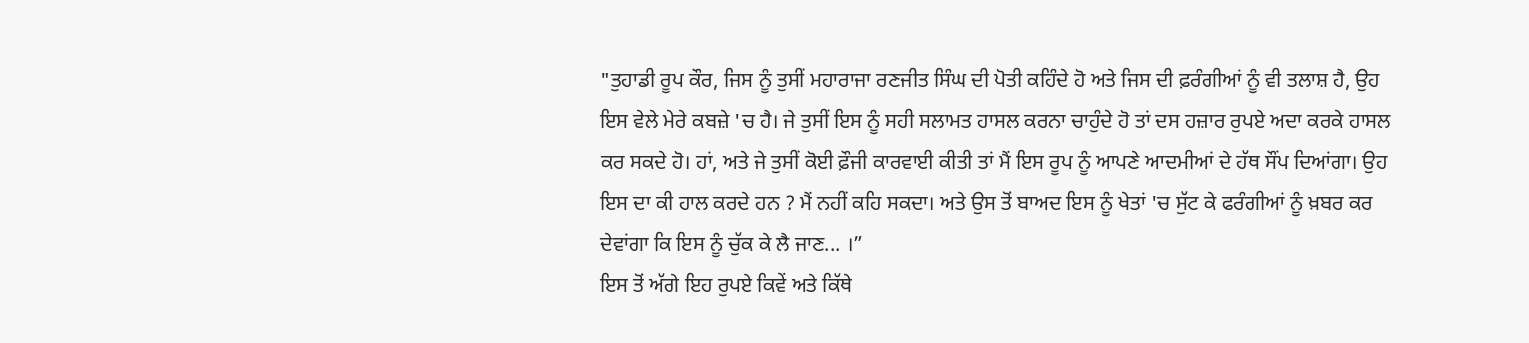"ਤੁਹਾਡੀ ਰੂਪ ਕੌਰ, ਜਿਸ ਨੂੰ ਤੁਸੀਂ ਮਹਾਰਾਜਾ ਰਣਜੀਤ ਸਿੰਘ ਦੀ ਪੋਤੀ ਕਹਿੰਦੇ ਹੋ ਅਤੇ ਜਿਸ ਦੀ ਫ਼ਰੰਗੀਆਂ ਨੂੰ ਵੀ ਤਲਾਸ਼ ਹੈ, ਉਹ ਇਸ ਵੇਲੇ ਮੇਰੇ ਕਬਜ਼ੇ 'ਚ ਹੈ। ਜੇ ਤੁਸੀਂ ਇਸ ਨੂੰ ਸਹੀ ਸਲਾਮਤ ਹਾਸਲ ਕਰਨਾ ਚਾਹੁੰਦੇ ਹੋ ਤਾਂ ਦਸ ਹਜ਼ਾਰ ਰੁਪਏ ਅਦਾ ਕਰਕੇ ਹਾਸਲ ਕਰ ਸਕਦੇ ਹੋ। ਹਾਂ, ਅਤੇ ਜੇ ਤੁਸੀਂ ਕੋਈ ਫ਼ੌਜੀ ਕਾਰਵਾਈ ਕੀਤੀ ਤਾਂ ਮੈਂ ਇਸ ਰੂਪ ਨੂੰ ਆਪਣੇ ਆਦਮੀਆਂ ਦੇ ਹੱਥ ਸੌਂਪ ਦਿਆਂਗਾ। ਉਹ ਇਸ ਦਾ ਕੀ ਹਾਲ ਕਰਦੇ ਹਨ ? ਮੈਂ ਨਹੀਂ ਕਹਿ ਸਕਦਾ। ਅਤੇ ਉਸ ਤੋਂ ਬਾਅਦ ਇਸ ਨੂੰ ਖੇਤਾਂ 'ਚ ਸੁੱਟ ਕੇ ਫਰੰਗੀਆਂ ਨੂੰ ਖ਼ਬਰ ਕਰ ਦੇਵਾਂਗਾ ਕਿ ਇਸ ਨੂੰ ਚੁੱਕ ਕੇ ਲੈ ਜਾਣ... ।”
ਇਸ ਤੋਂ ਅੱਗੇ ਇਹ ਰੁਪਏ ਕਿਵੇਂ ਅਤੇ ਕਿੱਥੇ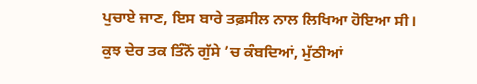ਪੁਚਾਏ ਜਾਣ, ਇਸ ਬਾਰੇ ਤਫ਼ਸੀਲ ਨਾਲ ਲਿਖਿਆ ਹੋਇਆ ਸੀ।
ਕੁਝ ਦੇਰ ਤਕ ਤਿੰਨੋਂ ਗੁੱਸੇ ’ਚ ਕੰਬਦਿਆਂ, ਮੁੱਠੀਆਂ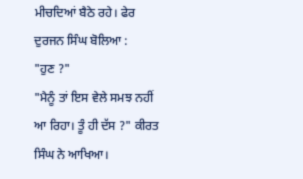ਮੀਚਦਿਆਂ ਬੈਠੇ ਰਹੇ। ਫੇਰ ਦੁਰਜਨ ਸਿੰਘ ਬੋਲਿਆ :
"ਹੁਣ ?"
"ਮੈਨੂੰ ਤਾਂ ਇਸ ਵੇਲੇ ਸਮਝ ਨਹੀਂ ਆ ਰਿਹਾ। ਤੂੰ ਹੀ ਦੱਸ ?" ਕੀਰਤ ਸਿੰਘ ਨੇ ਆਖਿਆ।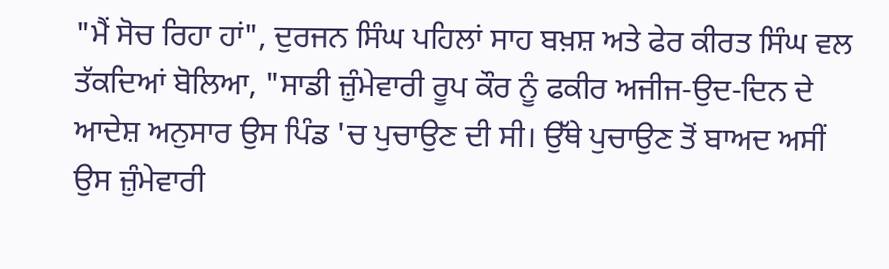"ਮੈਂ ਸੋਚ ਰਿਹਾ ਹਾਂ", ਦੁਰਜਨ ਸਿੰਘ ਪਹਿਲਾਂ ਸਾਹ ਬਖ਼ਸ਼ ਅਤੇ ਫੇਰ ਕੀਰਤ ਸਿੰਘ ਵਲ ਤੱਕਦਿਆਂ ਬੋਲਿਆ, "ਸਾਡੀ ਜ਼ੁੰਮੇਵਾਰੀ ਰੂਪ ਕੌਰ ਨੂੰ ਫਕੀਰ ਅਜੀਜ-ਉਦ-ਦਿਨ ਦੇ ਆਦੇਸ਼ ਅਨੁਸਾਰ ਉਸ ਪਿੰਡ 'ਚ ਪੁਚਾਉਣ ਦੀ ਸੀ। ਉੱਥੇ ਪੁਚਾਉਣ ਤੋਂ ਬਾਅਦ ਅਸੀਂ ਉਸ ਜ਼ੁੰਮੇਵਾਰੀ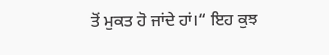ਤੋਂ ਮੁਕਤ ਹੋ ਜਾਂਦੇ ਹਾਂ।“ ਇਹ ਕੁਝ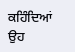ਕਹਿੰਦਿਆਂ ਉਹ